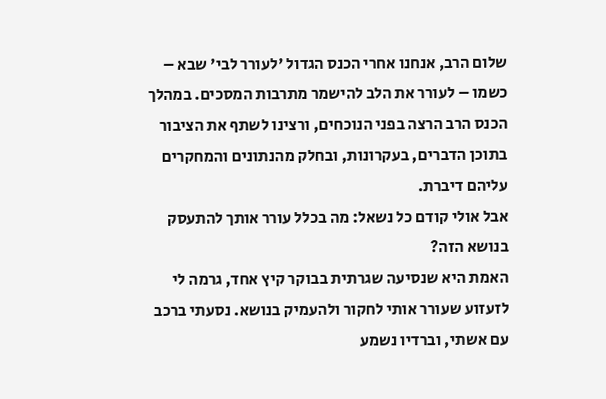שלום הרב, אנחנו אחרי הכנס הגדול 'לעורר לבי' שבא – כשמו – לעורר את הלב להישמר מתרבות המסכים. במהלך הכנס הרב הרצה בפני הנוכחים, ורצינו לשתף את הציבור בתוכן הדברים, בעקרונות, ובחלק מהנתונים והמחקרים עליהם דיברת.
אבל אולי קודם כל נשאל: מה בכלל עורר אותך להתעסק בנושא הזה?
האמת היא שנסיעה שגרתית בבוקר קיץ אחד, גרמה לי לזעזוע שעורר אותי לחקור ולהעמיק בנושא. נסעתי ברכב עם אשתי, וברדיו נשמע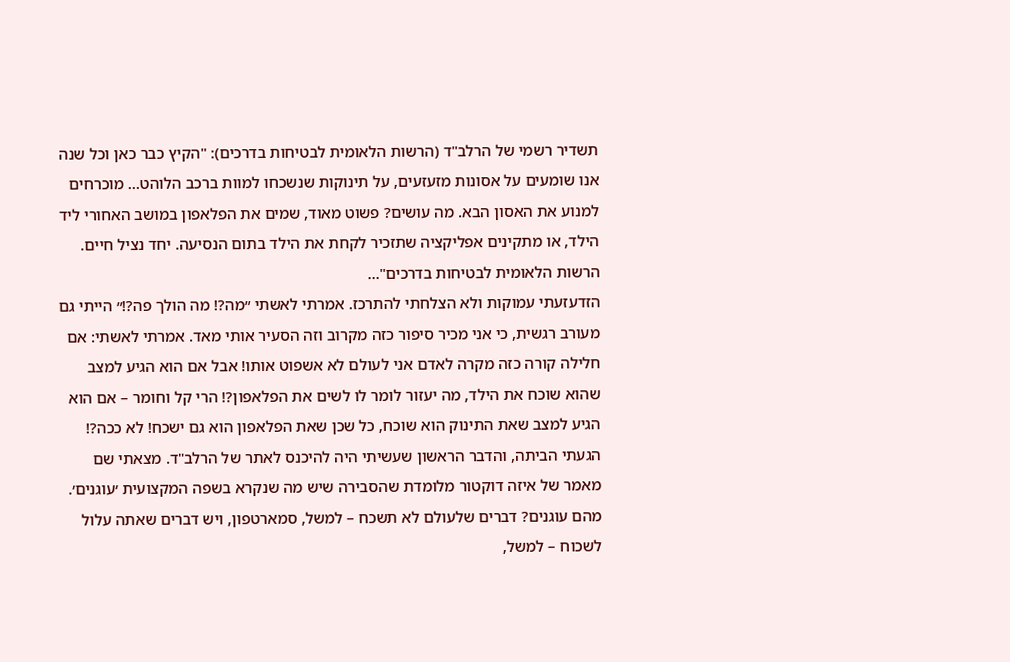תשדיר רשמי של הרלב"ד (הרשות הלאומית לבטיחות בדרכים): "הקיץ כבר כאן וכל שנה אנו שומעים על אסונות מזעזעים, על תינוקות שנשכחו למוות ברכב הלוהט… מוכרחים למנוע את האסון הבא. מה עושים? פשוט מאוד, שמים את הפלאפון במושב האחורי ליד הילד, או מתקינים אפליקציה שתזכיר לקחת את הילד בתום הנסיעה. יחד נציל חיים. הרשות הלאומית לבטיחות בדרכים"…
הזדעזעתי עמוקות ולא הצלחתי להתרכז. אמרתי לאשתי ״מה?! מה הולך פה?!״ הייתי גם מעורב רגשית, כי אני מכיר סיפור כזה מקרוב וזה הסעיר אותי מאד. אמרתי לאשתי: אם חלילה קורה כזה מקרה לאדם אני לעולם לא אשפוט אותו! אבל אם הוא הגיע למצב שהוא שוכח את הילד, מה יעזור לומר לו לשים את הפלאפון?! הרי קל וחומר – אם הוא הגיע למצב שאת התינוק הוא שוכח, כל שכן שאת הפלאפון הוא גם ישכח! לא ככה?!
הגעתי הביתה, והדבר הראשון שעשיתי היה להיכנס לאתר של הרלב"ד. מצאתי שם מאמר של איזה דוקטור מלומדת שהסבירה שיש מה שנקרא בשפה המקצועית ׳עוגנים׳. מהם עוגנים? דברים שלעולם לא תשכח – למשל, סמארטפון, ויש דברים שאתה עלול לשכוח – למשל,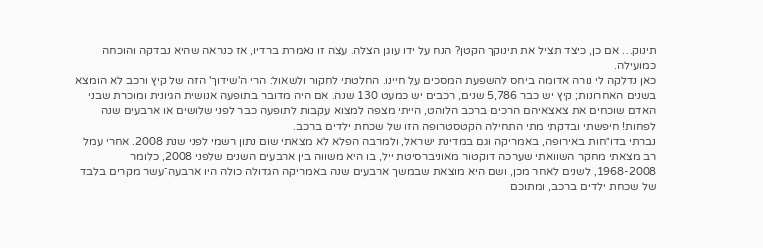תינוק… אם כן, כיצד תציל את תינוקך הקטן? הנח על ידו עוגן הצלה. עצה זו נאמרת ברדיו, אז כנראה שהיא נבדקה והוכחה כמועילה.
כאן נדלקה לי נורה אדומה ביחס להשפעת המסכים על חיינו. החלטתי לחקור ולשאול: הרי ה'שידוך' הזה של קיץ ורכב לא הומצא בשנים האחרונות; קיץ יש כבר 5,786 שנים, רכבים יש כמעט 130 שנה. אם היה מדובר בתופעה אנושית הגיונית ומוכרת שבני האדם שוכחים את צאצאיהם הרכים ברכב הלוהט, הייתי מצפה למצוא עקבות לתופעה כבר לפני שלושים או ארבעים שנה לפחות! חיפשתי ובדקתי מתי התחילה הקטסטרופה הזו של שכחת ילדים ברכב.
נברתי בדו״חות באירופה, באמריקה וגם במדינת ישראל, ולמרבה הפלא לא מצאתי שום נתון רשמי לפני שנת 2008. אחרי עמל רב מצאתי מחקר השוואתי שערכה דוקטור מאוניברסיטת ייל, בו היא משווה בין ארבעים השנים שלפני 2008, כלומר 1968-2008, לשנים לאחר מכן, ושם היא מוצאת שבמשך ארבעים שנה באמריקה הגדולה כולה היו ארבעה־עשר מקרים בלבד של שכחת ילדים ברכב, ומתוכם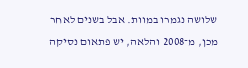שלושה נגמרו במוות. אבל בשנים לאחר מכן, מ־2008 והלאה, יש פתאום נסיקה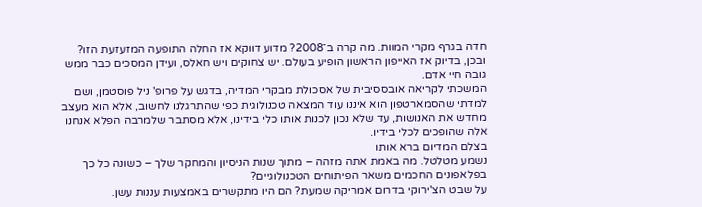חדה בגרף מקרי המוות. מה קרה ב־2008? מדוע דווקא אז החלה התופעה המזעזעת הזו? ובכן, בדיוק אז האייפון הראשון הופיע בעולם. יש צחוקים ויש חאלס, ועידן המסכים כבר ממש גובה חיי אדם.
המשכתי לקריאה אובססיבית של אסכולת מבקרי המדיה, בדגש על פרופ' ניל פוסטמן, ושם למדתי שהסמארטפון הוא איננו עוד המצאה טכנולוגית כפי שהתרגלנו לחשוב, אלא הוא מעצב מחדש את האנושות, עד שלא נכון לכנות אותו כלי בידינו, אלא מסתבר שלמרבה הפלא אנחנו אלה שהופכים לכלי בידיו.
בצלם המדיום ברא אותו
נשמע מטלטל. מה באמת אתה מזהה – מתוך שנות הניסיון והמחקר שלך – כשונה כל כך בפלאפונים החכמים משאר הפיתוחים הטכנולוגיים?
על שבט הצ'ירוקי בדרום אמריקה שמעת? הם היו מתקשרים באמצעות עננות עשן.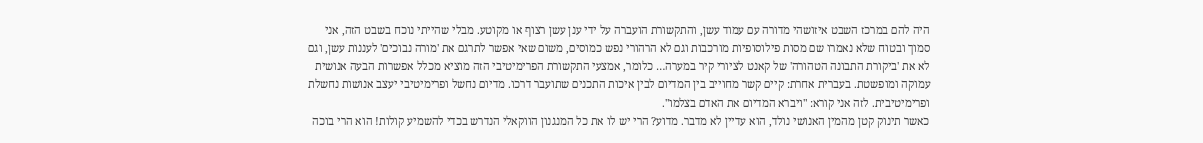היה להם במרכז השבט איזושהי מדורה עם עמוד עשן, והתקשורת הועברה על ידי ענן עשן רצוף או מקוטע. מבלי שהייתי נוכח בשבט הזה, אני סמוך ובטוח שלא נאמרו שם מסות פילוסופיות מורכבות וגם לא הרהורי נפש כמוסים, משום שאי אפשר לתרגם את 'מורה נבוכים' לעננות עשן, וגם לא את 'ביקורת התבונה הטהורה' של קאנט לציורי קיר במערה… כלומר, אמצעי התקשורת הפרימיטיבי הזה מוציא מכלל אפשרות הבעה אנושית עמוקה ומופשטת. בעברית אחרת: קיים קשר מחוייב בין המדיום לבין איכות התכנים שתועבר דרכו. מדיום נחשל ופרימיטיבי יעצב אנושות נחשלת ופרימיטיבית. לזה אני קורא: "ויברא המדיום את האדם בצלמו".
כאשר תינוק קטן מהמין האנושי נולד, הוא עדיין לא מדבר. מדוע? הרי יש לו את כל המנגנון הווקאלי הנדרש בכדי להשמיע קולות! הוא הרי בוכה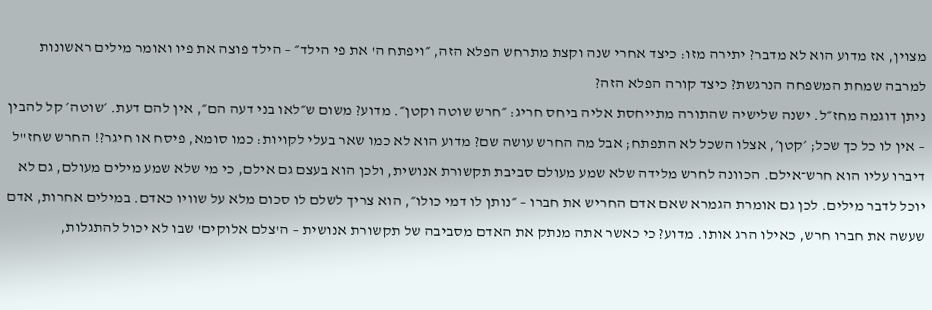מצוין, אז מדוע הוא לא מדבר? יתירה מזו: כיצד אחרי שנה וקצת מתרחש הפלא הזה, ״ויפתח ה' את פי הילד״ – הילד פוצה את פיו ואומר מילים ראשונות למרבה שמחת המשפחה הנרגשת? כיצד קורה הפלא הזה?
ניתן דוגמה מחז״ל. ישנה שלישיה שהתורה מתייחסת אליה ביחס חריג: ״חרש שוטה וקטן״. מדוע? משום ש״לאו בני דעה הם״, אין להם דעת. ׳שוטה׳ קל להבין – אין לו כל כך שכל; ׳קטן׳, אצלו השכל לא התפתח; אבל מה החרש עושה שם? מדוע הוא לא כמו שאר בעלי לקויות: כמו סומא, פיסח או חיגר?! החרש שחז"ל דיברו עליו הוא חרש־אילם. הכוונה לחרש מלידה שלא שמע מעולם סביבת תקשורת אנושית, ולכן הוא בעצם גם אילם, כי מי שלא שמע מילים מעולם, גם לא יוכל לדבר מילים. לכן גם אומרת הגמרא שאם אדם החריש את חברו – ״נותן לו דמי כולו״, הוא צריך לשלם לו סכום מלא על שוויו כאדם. במילים אחרות, אדם שעשה את חברו חרש, כאילו הרג אותו. מדוע? כי כאשר אתה מנתק את האדם מסביבה של תקשורת אנושית – ה'צלם אלוקים' שבו לא יכול להתגלות,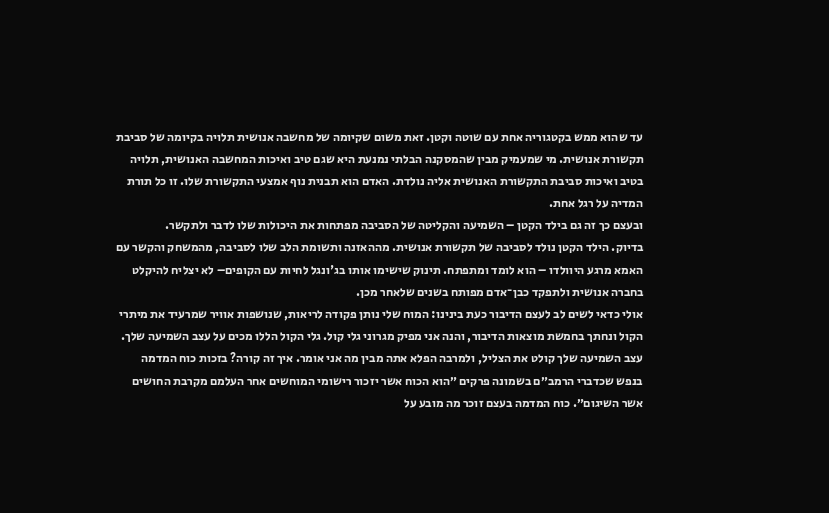עד שהוא ממש בקטגוריה אחת עם שוטה וקטן. זאת משום שקיומה של מחשבה אנושית תלויה בקיומה של סביבת תקשורת אנושית. מי שמעמיק מבין שהמסקנה הבלתי נמנעת היא שגם טיב ואיכות המחשבה האנושית, תלויה בטיב ואיכות סביבת התקשורת האנושית אליה נולדת. האדם הוא תבנית נוף אמצעי התקשורת שלו. זו כל תורת המדיה על רגל אחת.
ובעצם כך זה גם בילד הקטן – השמיעה והקליטה של הסביבה מפתחות את היכולות שלו לדבר ולתקשר.
בדיוק. הילד הקטן נולד לסביבה של תקשורת אנושית. מההאזנה ותשומת הלב שלו לסביבה, מהמשחק והקשר עם האמא מרגע היוולדו – הוא לומד ומתפתח. תינוק שישימו אותו בג'ונגל לחיות עם הקופים– לא יצליח להיקלט בחברה אנושית ולתפקד כבן־אדם מפותח בשנים שלאחר מכן.
אולי כדאי לשים לב לעצם הדיבור כעת בינינו: המוח שלי נותן פקודה לריאות, שנושפות אוויר שמרעיד את מיתרי הקול ונחתך בחמשת מוצאות הדיבור, והנה אני מפיק מגרוני גלי קול. גלי הקול הללו מכים על עצב השמיעה שלך. עצב השמיעה שלך קולט את הצליל, ולמרבה הפלא אתה מבין מה אני אומר. איך זה קורה? בזכות כוח המדמה בנפש שכדברי הרמב״ם בשמונה פרקים ״הוא הכוח אשר יזכור רישומי המוחשים אחר העלמם מקרבת החושים אשר השיגום״. כוח המדמה בעצם זוכר מה מובע על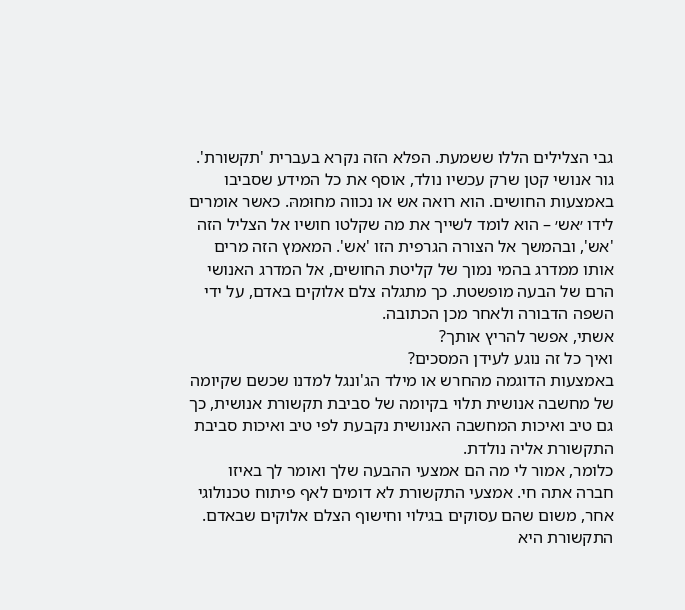גבי הצלילים הללו ששמעת. הפלא הזה נקרא בעברית 'תקשורת'.
גור אנושי קטן שרק עכשיו נולד, אוסף את כל המידע שסביבו באמצעות החושים. הוא רואה אש או נכווה מחוּמהּ. כאשר אומרים לידו ׳אש׳ – הוא לומד לשייך את מה שקלטו חושיו אל הצליל הזה 'אש', ובהמשך אל הצורה הגרפית הזו 'אש'. המאמץ הזה מרים אותו ממדרג בהמי נמוך של קליטת החושים, אל המדרג האנושי הרם של הבעה מופשטת. כך מתגלה צלם אלוקים באדם, על ידי השפה הדבורה ולאחר מכן הכתובה.
אשתי, אפשר להריץ אותך?
ואיך כל זה נוגע לעידן המסכים?
באמצעות הדוגמה מהחרש או מילד הג'ונגל למדנו שכשם שקיומה של מחשבה אנושית תלוי בקיומה של סביבת תקשורת אנושית, כך גם טיב ואיכות המחשבה האנושית נקבעת לפי טיב ואיכות סביבת התקשורת אליה נולדת.
כלומר, אמור לי מה הם אמצעי ההבעה שלך ואומר לך באיזו חברה אתה חי. אמצעי התקשורת לא דומים לאף פיתוח טכנולוגי אחר, משום שהם עסוקים בגילוי וחישוף הצלם אלוקים שבאדם. התקשורת היא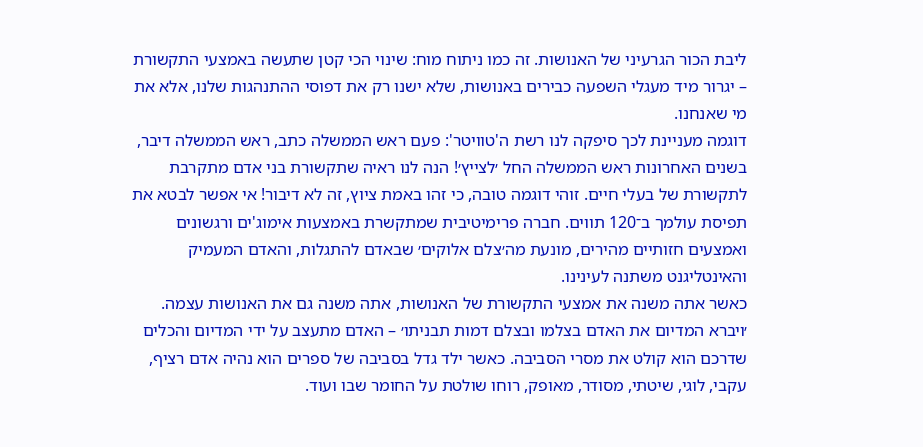ליבת הכור הגרעיני של האנושות. זה כמו ניתוח מוח: שינוי הכי קטן שתעשה באמצעי התקשורת – יגרור מיד מעגלי השפעה כבירים באנושות, שלא ישנו רק את דפוסי ההתנהגות שלנו, אלא את מי שאנחנו.
דוגמה מעניינת לכך סיפקה לנו רשת ה'טוויטר': פעם ראש הממשלה כתב, ראש הממשלה דיבר, בשנים האחרונות ראש הממשלה החל ׳לצייץ׳! הנה לנו ראיה שתקשורת בני אדם מתקרבת לתקשורת של בעלי חיים. זוהי דוגמה טובה, כי זהו באמת ציוץ, זה לא דיבור! אי אפשר לבטא את תפיסת עולמך ב־120 תווים. חברה פרימיטיבית שמתקשרת באמצעות אימוג'ים ורגשונים ואמצעים חזותיים מהירים, מונעת מה׳צלם אלוקים׳ שבאדם להתגלות, והאדם המעמיק והאינטליגנט משתנה לעינינו.
כאשר אתה משנה את אמצעי התקשורת של האנושות, אתה משנה גם את האנושות עצמה. ׳ויברא המדיום את האדם בצלמו ובצלם דמות תבניתו׳ – האדם מתעצב על ידי המדיום והכלים שדרכם הוא קולט את מסרי הסביבה. כאשר ילד גדל בסביבה של ספרים הוא נהיה אדם רציף, עקבי, לוגי, שיטתי, מסודר, מאופק, רוחו שולטת על החומר שבו ועוד.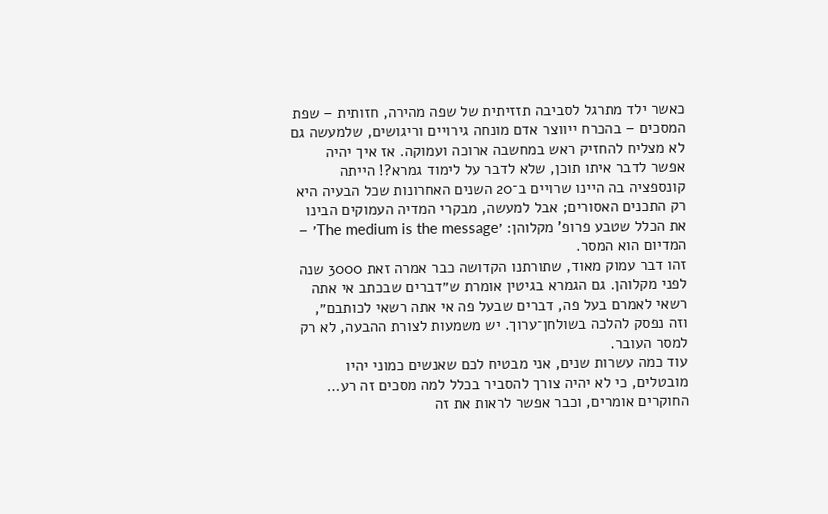כאשר ילד מתרגל לסביבה תזזיתית של שפה מהירה, חזותית – שפת המסכים – בהכרח ייווצר אדם מונחה גירויים וריגושים, שלמעשה גם לא מצליח להחזיק ראש במחשבה ארוכה ועמוקה. אז איך יהיה אפשר לדבר איתו תוכן, שלא לדבר על לימוד גמרא?! הייתה קונספציה בה היינו שרויים ב־20 השנים האחרונות שכל הבעיה היא רק התכנים האסורים; אבל למעשה, מבקרי המדיה העמוקים הבינו את הכלל שטבע פרופ' מקלוהן: ׳The medium is the message׳ – המדיום הוא המסר.
זהו דבר עמוק מאוד, שתורתנו הקדושה כבר אמרה זאת 3000 שנה לפני מקלוהן. גם הגמרא בגיטין אומרת ש״דברים שבכתב אי אתה רשאי לאמרם בעל פה, דברים שבעל פה אי אתה רשאי לכותבם״, וזה נפסק להלכה בשולחן־ערוך. יש משמעות לצורת ההבעה, לא רק למסר העובר.
עוד כמה עשרות שנים, אני מבטיח לכם שאנשים כמוני יהיו מובטלים, כי לא יהיה צורך להסביר בכלל למה מסכים זה רע… החוקרים אומרים, וכבר אפשר לראות את זה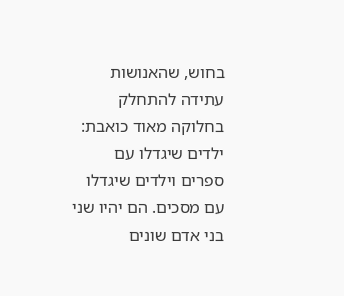בחוש, שהאנושות עתידה להתחלק בחלוקה מאוד כואבת: ילדים שיגדלו עם ספרים וילדים שיגדלו עם מסכים. הם יהיו שני בני אדם שונים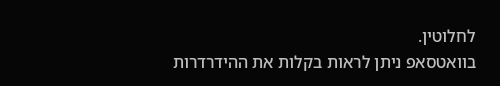לחלוטין.
בוואטסאפ ניתן לראות בקלות את ההידרדרות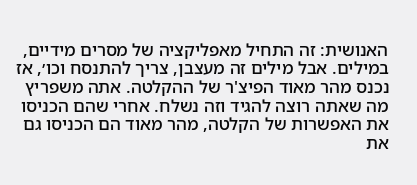האנושית: זה התחיל מאפליקציה של מסרים מידיים, במילים. אבל מילים זה מעצבן, צריך להתנסח וכו׳, אז נכנס מהר מאוד הפיצ'ר של ההקלטה. אתה משפריץ מה שאתה רוצה להגיד וזה נשלח. אחרי שהם הכניסו את האפשרות של הקלטה, מהר מאוד הם הכניסו גם את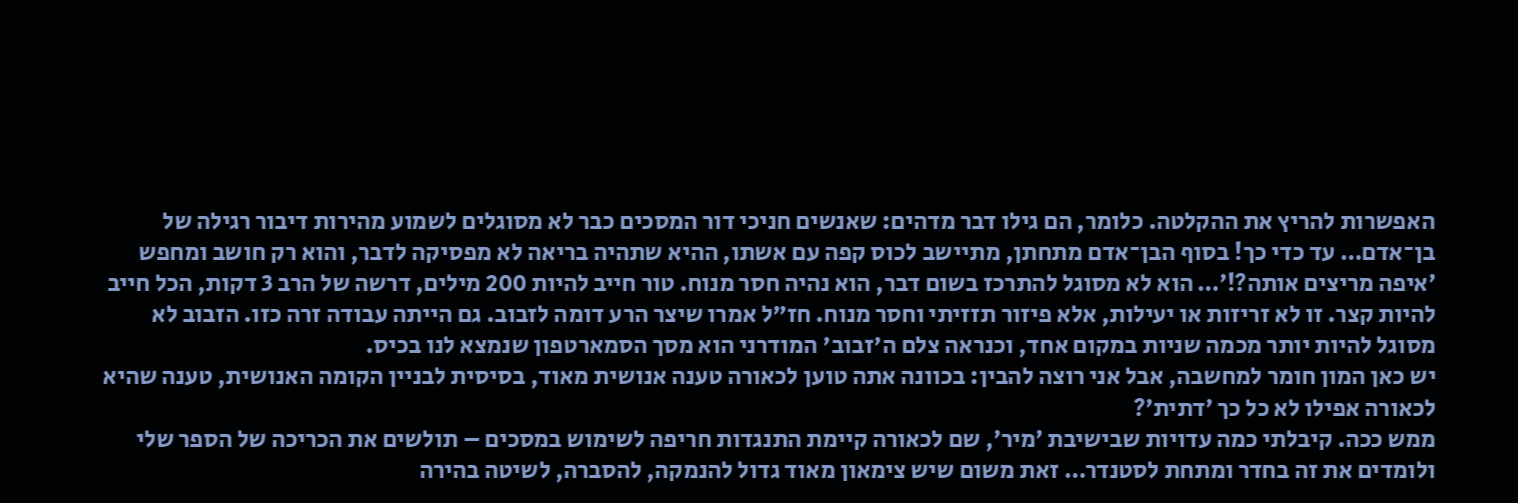האפשרות להריץ את ההקלטה. כלומר, הם גילו דבר מדהים: שאנשים חניכי דור המסכים כבר לא מסוגלים לשמוע מהירות דיבור רגילה של בן־אדם… עד כדי כך! בסוף הבן־אדם מתחתן, מתיישב לכוס קפה עם אשתו, ההיא שתהיה בריאה לא מפסיקה לדבר, והוא רק חושב ומחפש ׳איפה מריצים אותה?!׳… הוא לא מסוגל להתרכז בשום דבר, הוא נהיה חסר מנוח. טור חייב להיות 200 מילים, דרשה של הרב 3 דקות, הכל חייב להיות קצר. זו לא זריזות או יעילות, אלא פיזור תזזיתי וחסר מנוח. חז"ל אמרו שיצר הרע דומה לזבוב. גם הייתה עבודה זרה כזו. הזבוב לא מסוגל להיות יותר מכמה שניות במקום אחד, וכנראה צלם ה'זבוב' המודרני הוא מסך הסמארטפון שנמצא לנו בכיס.
יש כאן המון חומר למחשבה, אבל אני רוצה להבין: בכוונה אתה טוען לכאורה טענה אנושית מאוד, בסיסית לבניין הקומה האנושית, טענה שהיא לכאורה אפילו לא כל כך ׳דתית׳?
ממש ככה. קיבלתי כמה עדויות שבישיבת ׳מיר׳, שם לכאורה קיימת התנגדות חריפה לשימוש במסכים – תולשים את הכריכה של הספר שלי ולומדים את זה בחדר ומתחת לסטנדר… זאת משום שיש צימאון מאוד גדול להנמקה, להסברה, לשיטה בהירה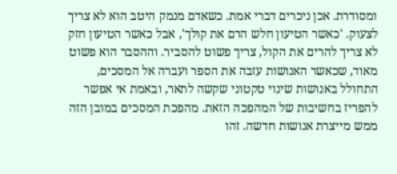ומסודרת. אכן ניכרים דברי אמת. כשאדם מנמק היטב הוא לא צריך לצעוק. 'כאשר הטיעון חלש הרם את קולך', אבל כאשר הטיעון חזק לא צריך להרים את הקול, צריך פשוט להסביר. וההסבר הוא פשוט מאוד, שכאשר האנושות עזבה את הספר ועברה אל המסכים, התחולל באנושות שינוי טקטוני שקשה לתאר, ובאמת אי אפשר להפריז בחשיבות של המהפכה הזאת. מהפכת המסכים במובן הזה ממש מייצרת אנושות חדשה. זהו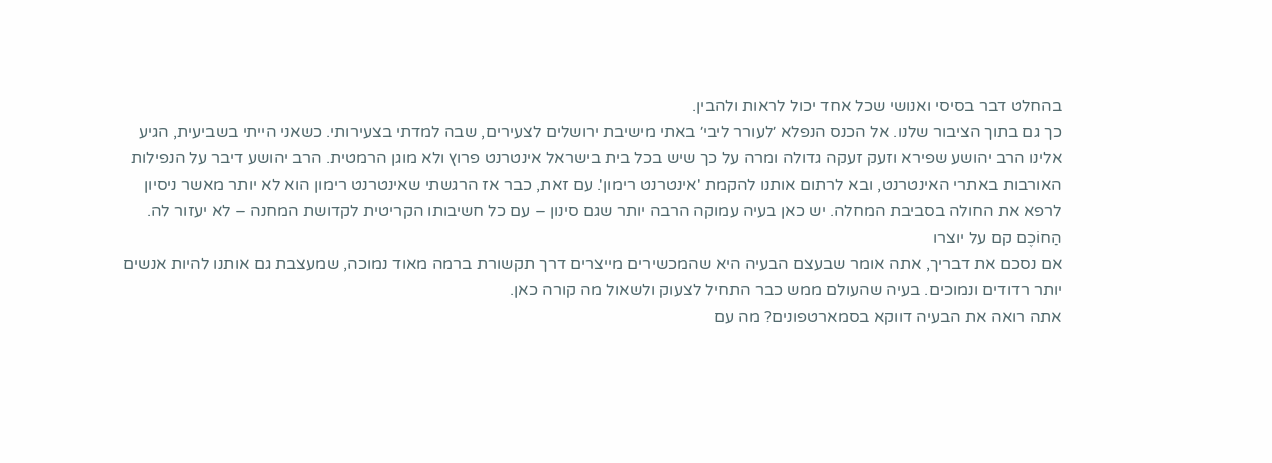בהחלט דבר בסיסי ואנושי שכל אחד יכול לראות ולהבין.
כך גם בתוך הציבור שלנו. אל הכנס הנפלא ׳לעורר ליבי׳ באתי מישיבת ירושלים לצעירים, שבה למדתי בצעירותי. כשאני הייתי בשביעית, הגיע אלינו הרב יהושע שפירא וזעק זעקה גדולה ומרה על כך שיש בכל בית בישראל אינטרנט פרוץ ולא מוגן הרמטית. הרב יהושע דיבר על הנפילות האורבות באתרי האינטרנט, ובא לרתום אותנו להקמת 'אינטרנט רימון'. עם זאת, כבר אז הרגשתי שאינטרנט רימון הוא לא יותר מאשר ניסיון לרפא את החולה בסביבת המחלה. יש כאן בעיה עמוקה הרבה יותר שגם סינון – עם כל חשיבותו הקריטית לקדושת המחנה – לא יעזור לה.
הַחוֹכֶם קם על יוצרו
אם נסכם את דבריך, אתה אומר שבעצם הבעיה היא שהמכשירים מייצרים דרך תקשורת ברמה מאוד נמוכה, שמעצבת גם אותנו להיות אנשים יותר רדודים ונמוכים. בעיה שהעולם ממש כבר התחיל לצעוק ולשאול מה קורה כאן.
אתה רואה את הבעיה דווקא בסמארטפונים? מה עם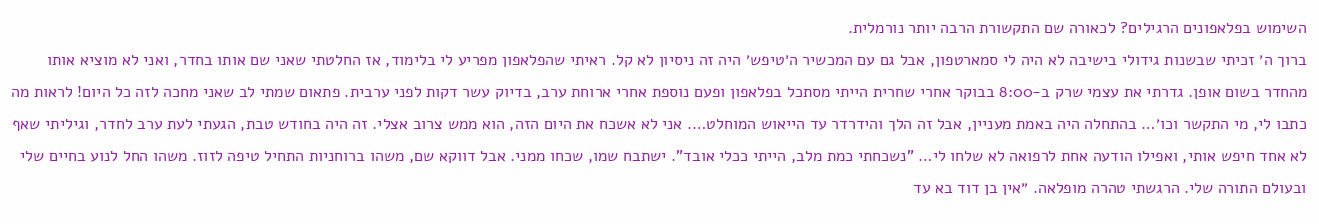השימוש בפלאפונים הרגילים? לכאורה שם התקשורת הרבה יותר נורמלית.
ברוך ה׳ זכיתי שבשנות גידולי בישיבה לא היה לי סמארטפון, אבל גם עם המכשיר ה׳טיפש׳ היה זה ניסיון לא קל. ראיתי שהפלאפון מפריע לי בלימוד, אז החלטתי שאני שם אותו בחדר, ואני לא מוציא אותו מהחדר בשום אופן. גדרתי את עצמי שרק ב-8:00 בבוקר אחרי שחרית הייתי מסתכל בפלאפון ופעם נוספת אחרי ארוחת ערב, בדיוק עשר דקות לפני ערבית. פתאום שמתי לב שאני מחכה לזה כל היום! לראות מה כתבו לי, מי התקשר וכו׳… בהתחלה היה באמת מעניין, אבל זה הלך והידרדר עד הייאוש המוחלט…. אני לא אשכח את היום הזה, הוא ממש צרוב אצלי. זה היה בחודש טבת, הגעתי לעת ערב לחדר, וגיליתי שאף לא אחד חיפש אותי, ואפילו הודעה אחת לרפואה לא שלחו לי… "נשכחתי כמת מלב, הייתי ככלי אובד". ישתבח שמו, שכחו ממני. אבל דווקא שם, משהו ברוחניות התחיל טיפה לזוז. משהו החל לנוע בחיים שלי ובעולם התורה שלי. הרגשתי טהרה מופלאה. ״אין בן דוד בא עד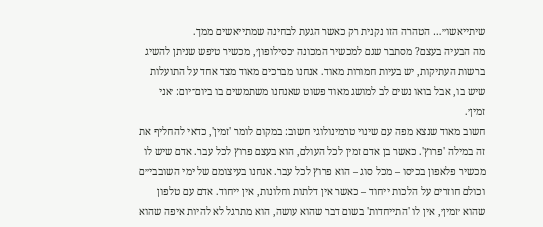שיתייאשו״… הטהרה הזו נקנית רק כאשר הגעת לבחינה שמתייאשים ממך.
מה הבעיה בעצם? מסתבר שגם למכשיר המכונה ׳כסילופון׳, מכשיר טיפש שניתן להשיג ברשות העתיקות, יש בעיות חמורות מאוד. אנחנו מברכים מאוד מצד אחד על התועלות שיש בו, אבל בואו נשים לב למושג מאוד פשוט שאנחנו משתמשים בו ביום־יום: ׳אני זמין׳.
חשוב מאוד שנצא מפה עם שינוי טרמינולוגי חשוב: במקום לומר 'זמין', כדאי להחליף את זה במילה 'פרוץ'. כאשר בן אדם זמין לכל העולם, הוא בעצם פרוץ לכל עבר. אדם שיש לו מכשיר פלאפון בכיסו – מכל סוג – הוא פרוץ לכל עבר. אנחנו בעיצומם של ימי השובבי״ם וכולם חוזרים על הלכות ייחוד – כאשר אין דלתות וחלונות, אין ייחוד. אדם עם טלפון שהוא ׳זמין׳, אין לו 'התייחדות' בשום דבר שהוא עושה, הוא מתרגל לא להיות איפה שהוא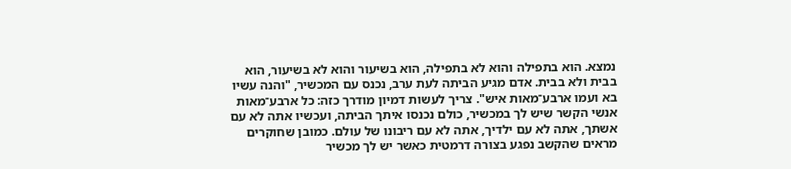נמצא. הוא בתפילה והוא לא בתפילה, הוא בשיעור והוא לא בשיעור, הוא בבית ולא בבית. אדם מגיע הביתה לעת ערב, נכנס עם המכשיר, "והנה עשיו בא ועמו ארבע־מאות איש". צריך לעשות דמיון מודרך כזה: כל ארבע־מאות אנשי הקשר שיש לך במכשיר, כולם נכנסו איתך הביתה, ועכשיו אתה לא עם אשתך, אתה לא עם ילדיך, אתה לא עם ריבונו של עולם. כמובן שחוקרים מראים שהקשב נפגע בצורה דרמטית כאשר יש לך מכשיר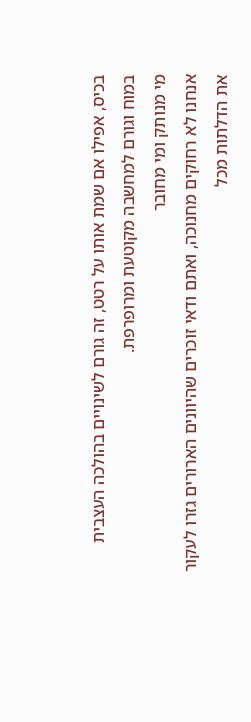בכיס, אפילו אם שמת אותו על רטט, זה גורם לשינויים בהולכה העצבית במוח וגורם למחשבה מקוטעת ומרופרפת.
מי מנותק ומי מחובר
אנחנו לא רחוקים מחנוכה, ואתם ודאי זוכרים שהיוונים הארורים גזרו לעקור את הדלתות מכל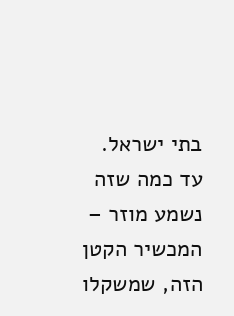בתי ישראל. עד כמה שזה נשמע מוזר – המכשיר הקטן הזה, שמשקלו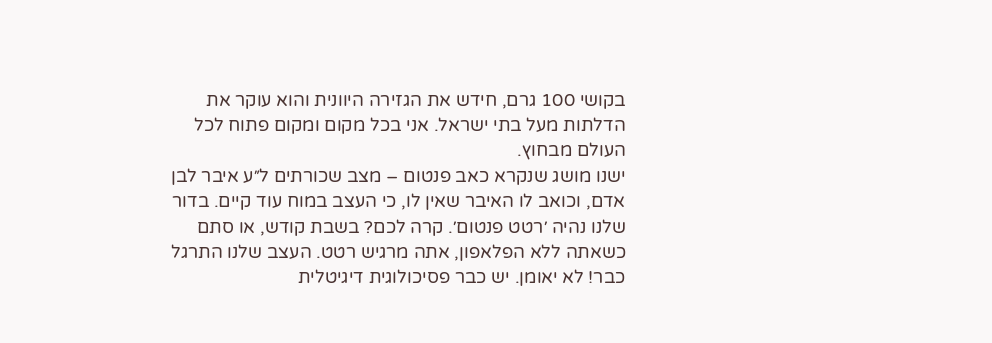בקושי 100 גרם, חידש את הגזירה היוונית והוא עוקר את הדלתות מעל בתי ישראל. אני בכל מקום ומקום פתוח לכל העולם מבחוץ.
ישנו מושג שנקרא כאב פנטום – מצב שכורתים ל״ע איבר לבן אדם, וכואב לו האיבר שאין לו, כי העצב במוח עוד קיים. בדור שלנו נהיה ׳רטט פנטום׳. קרה לכם? בשבת קודש, או סתם כשאתה ללא הפלאפון, אתה מרגיש רטט. העצב שלנו התרגל כבר! לא יאומן. יש כבר פסיכולוגית דיגיטלית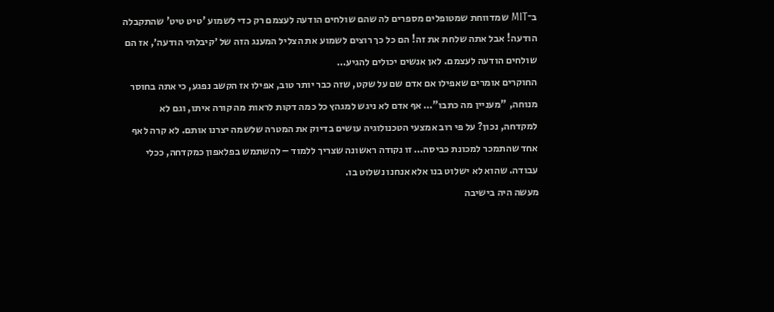ב־MIT שמדווחת שמטופלים מספרים לה שהם שולחים הודעה לעצמם רק כדי לשמוע 'טיט טיט' שהתקבלה הודעה! אבל אתה שלחת את זה! הם כל כך רוצים לשמוע את הצליל המענג הזה של ׳קיבלתי הודעה׳, אז הם שולחים הודעה לעצמם. לאן אנשים יכולים להגיע…
החוקרים אומרים שאפילו אם אדם שם על שקט, שזה כבר יותר טוב, אפילו אז הקשב נפגע, כי אתה בחוסר מנוחה, "מעניין מה כתבו"… אף אדם לא ניגש למגהץ כל כמה דקות לראות מה קורה איתו, וגם לא למקדחה, נכון? על פי רוב אמצעי הטכנולוגיה עושים בדיוק את המטרה שלשמה יצרנו אותם. לא קרה לאף אחד שהתמכר למכונת כביסה… זו נקודה ראשונה שצריך ללמוד – להשתמש בפלאפון כמקדחה, ככלי עבודה. שהוא לא ישלוט בנו אלא אנחנו נשלוט בו.
מעשה היה בישיבה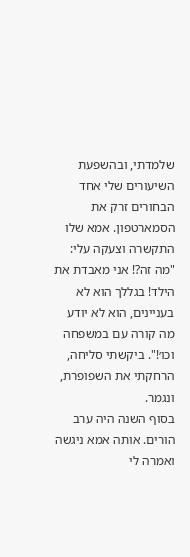שלמדתי, ובהשפעת השיעורים שלי אחד הבחורים זרק את הסמארטפון. אמא שלו התקשרה וצעקה עלי: "מה זה?! אני מאבדת את הילד! בגללך הוא לא בעניינים, הוא לא יודע מה קורה עם במשפחה וכו׳!". ביקשתי סליחה, הרחקתי את השפופרת, ונגמר.
בסוף השנה היה ערב הורים. אותה אמא ניגשה ואמרה לי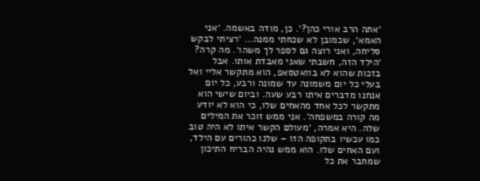׳אתה הרב אורי כהן?׳. כן, מודה באשמה. ׳אני האמא׳, שכמובן לא שכחתי ממנה… ׳רציתי לבקש סליחה, ואני רוצה גם לספר לך משהו׳. מה קרה? ׳הילד הזה, חשבתי שאני מאבדת אותו. אבל בזכות שהוא לא בוואטסאפ, הוא מתקשר אליי ואל בעלי כל יום משמונה עד שמונה ורבע, כל יום אנחנו מדברים איתו רבע שעה. וביום שישי הוא מתקשר לכל אחד מהאחים שלו, כי הוא לא יודע מה קורה במשפחה׳. אני ממש זוכר את המילים שלה. היא אמרה, ׳מעולם הקשר איתו לא היה טוב כמו עכשיו בתקופה הזו – שלנו כהורים עם הילד, ועם האחים שלו. הוא ממש נהיה הבריח התיכון שמחבר את כל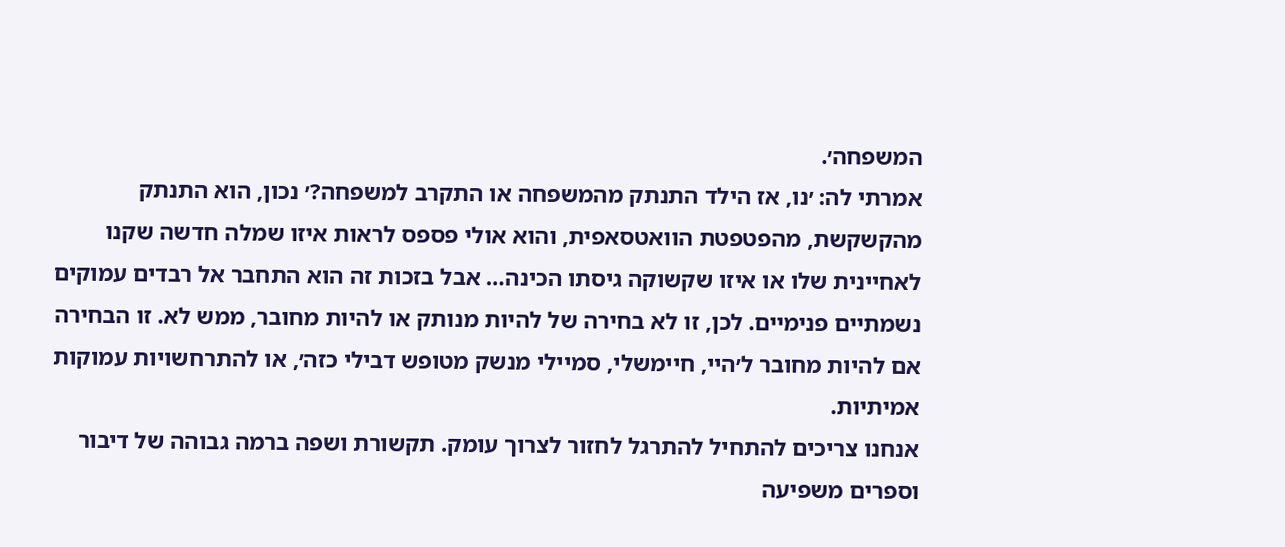המשפחה׳.
אמרתי לה: ׳נו, אז הילד התנתק מהמשפחה או התקרב למשפחה?׳ נכון, הוא התנתק מהקשקשת, מהפטפטת הוואטסאפית, והוא אולי פספס לראות איזו שמלה חדשה שקנו לאחיינית שלו או איזו שקשוקה גיסתו הכינה… אבל בזכות זה הוא התחבר אל רבדים עמוקים נשמתיים פנימיים. לכן, זו לא בחירה של להיות מנותק או להיות מחובר, ממש לא. זו הבחירה אם להיות מחובר ל׳היי, חיימשלי, סמיילי מנשק מטופש דבילי כזה׳, או להתרחשויות עמוקות אמיתיות.
אנחנו צריכים להתחיל להתרגל לחזור לצרוך עומק. תקשורת ושפה ברמה גבוהה של דיבור וספרים משפיעה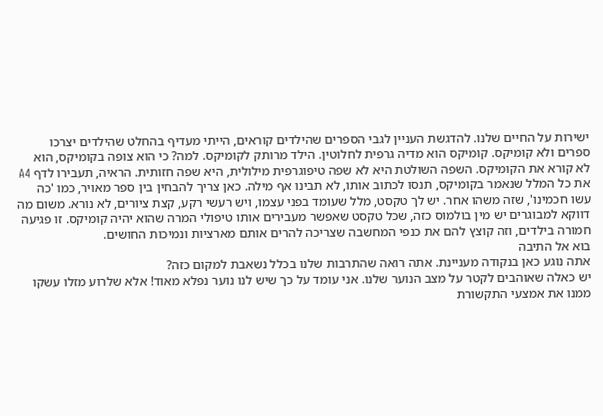ישירות על החיים שלנו. להדגשת העניין לגבי הספרים שהילדים קוראים, הייתי מעדיף בהחלט שהילדים יצרכו ספרים ולא קומיקס. קומיקס הוא מדיה גרפית לחלוטין. הילד מרותק לקומיקס. למה? כי הוא צופה בקומיקס, הוא לא קורא את הקומיקס. השפה השולטת היא לא שפה טיפוגרפית מילולית, היא שפה חזותית. הראיה, תעבירו לדף A4 את כל המלל שנאמר בקומיקס, תנסו לכתוב אותו, לא תבינו אף מילה. כאן צריך להבחין בין ספר מאויר, כמו 'כה עשו חכמינו', שזה משהו אחר. יש לך טקסט, מלל שעומד בפני עצמו, ויש רעשי רקע, קצת ציורים, לא נורא. משום מה דווקא למבוגרים יש מין בולמוס כזה, שכל טקסט שאפשר מעבירים אותו טיפולי המרה שהוא יהיה קומיקס. זו פגיעה חמורה בילדים, וזה קוצץ להם את כנפי המחשבה שצריכה להרים אותם מארציות ונמיכות החושים.
בוא אל התיבה
אתה נוגע כאן בנקודה מעניינת. אתה רואה שהתרבות שלנו בכלל נשאבת למקום כזה?
יש כאלה שאוהבים לקטר על מצב הנוער שלנו. אני עומד על כך שיש לנו נוער נפלא מאוד! אלא שלרוע מזלו עשקו ממנו את אמצעי התקשורת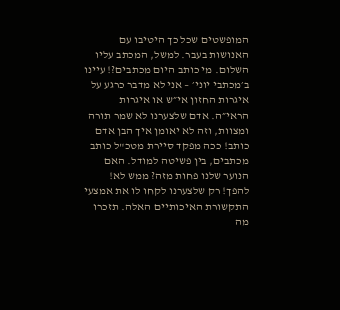המופשטים שכל כך היטיבו עם האנושות בעבר. למשל, המכתב עליו השלום. מי כותב היום מכתבים?! עיינו ב׳מכתבי יוני׳ – אני לא מדבר כרגע על איגרות החזון אי״ש או איגרות הראי״ה. אדם שלצערנו לא שמר תורה ומצוות, וזה לא יאומן איך הבן אדם כותב! ככה מפקד סיירת מטכ"ל כותב מכתבים, בין פשיטה למודל. האם הנוער שלנו פחות מזה? ממש לא! להפך! רק שלצערנו לקחו לו את אמצעי התקשורת האיכותיים האלה. תזכרו מה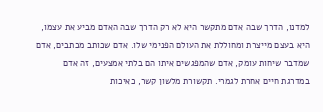למדנו, הדרך שבה אדם מתקשר היא לא רק הדרך שבה האדם מביע את עצמו, היא בעצם מייצרת ומחוללת את העולם הפנימי שלו. אדם שכותב מכתבים, אדם שמדבר שיחות עומק, אדם שהמפגשים איתו הם בלתי אמצעים, זה אדם במדרגת חיים אחרת לגמרי. תקשורת מלשון קשר, כאיכות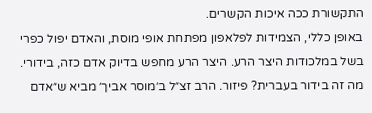התקשורת ככה איכות הקשרים.
באופן כללי, הצמידות לפלאפון מפתחת אופי מוסת, והאדם יפול כפרי בשל במלכודות היצר הרע. היצר הרע מחפש בדיוק אדם כזה, בידורי. מה זה בידור בעברית? פיזור. הרב זצ״ל ב׳מוסר אביך׳ מביא ש״אדם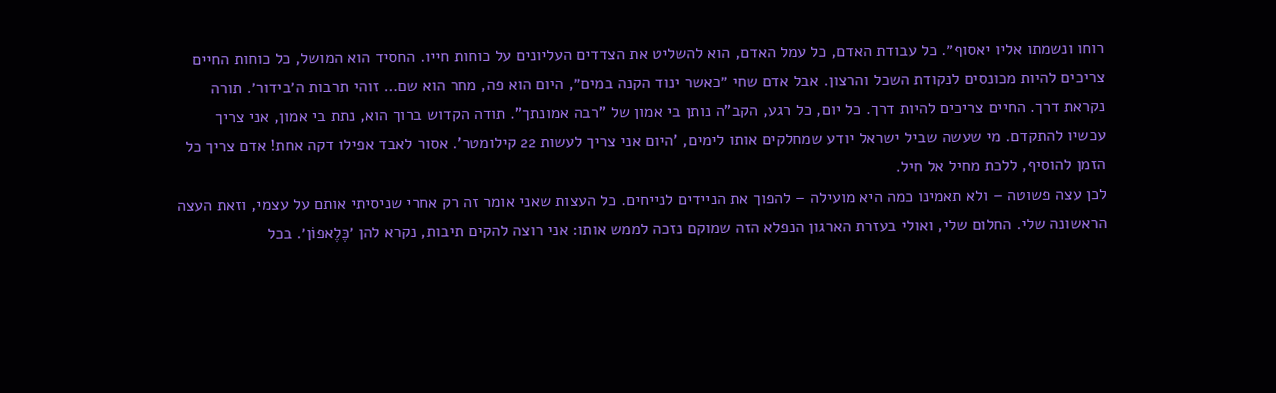רוחו ונשמתו אליו יאסוף״. כל עבודת האדם, כל עמל האדם, הוא להשליט את הצדדים העליונים על כוחות חייו. החסיד הוא המושל, כל כוחות החיים צריכים להיות מכונסים לנקודת השכל והרצון. אבל אדם שחי ״כאשר ינוד הקנה במים״, היום הוא פה, מחר הוא שם… זוהי תרבות ה׳בידור׳. תורה נקראת דרך. החיים צריכים להיות דרך. כל יום, כל רגע, הקב"ה נותן בי אמון של "רבה אמונתך". תודה הקדוש ברוך הוא, נתת בי אמון, אני צריך עכשיו להתקדם. מי שעשה שביל ישראל יודע שמחלקים אותו לימים, 'היום אני צריך לעשות 22 קילומטר'. אסור לאבד אפילו דקה אחת! אדם צריך כל הזמן להוסיף, ללכת מחיל אל חיל.
לכן עצה פשוטה – ולא תאמינו כמה היא מועילה – להפוך את הניידים לנייחים. כל העצות שאני אומר זה רק אחרי שניסיתי אותם על עצמי, וזאת העצה הראשונה שלי. החלום שלי, ואולי בעזרת הארגון הנפלא הזה שמוקם נזכה לממש אותו: אני רוצה להקים תיבות, נקרא להן ׳כֶּלֶאפוֹן׳. בכל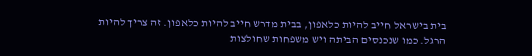בית בישראל חייב להיות כלאפון, בבית מדרש חייב להיות כלאפון. זה צריך להיות הרגל. כמו שנכנסים הביתה ויש משפחות שחולצות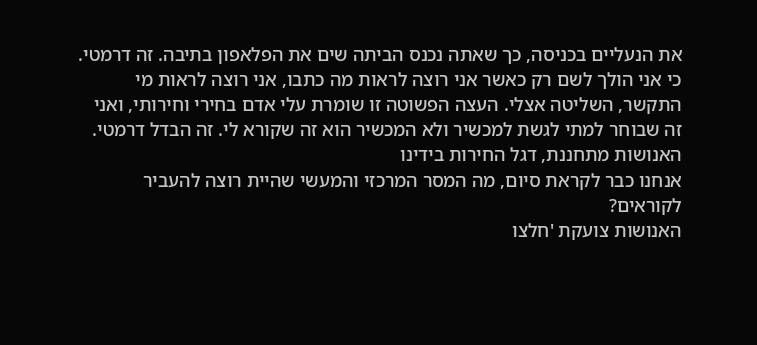את הנעליים בכניסה, כך שאתה נכנס הביתה שים את הפלאפון בתיבה. זה דרמטי. כי אני הולך לשם רק כאשר אני רוצה לראות מה כתבו, אני רוצה לראות מי התקשר, השליטה אצלי. העצה הפשוטה זו שומרת עלי אדם בחירי וחירותי, ואני זה שבוחר למתי לגשת למכשיר ולא המכשיר הוא זה שקורא לי. זה הבדל דרמטי.
האנושות מתחננת, דגל החירות בידינו
אנחנו כבר לקראת סיום, מה המסר המרכזי והמעשי שהיית רוצה להעביר לקוראים?
האנושות צועקת 'חלצו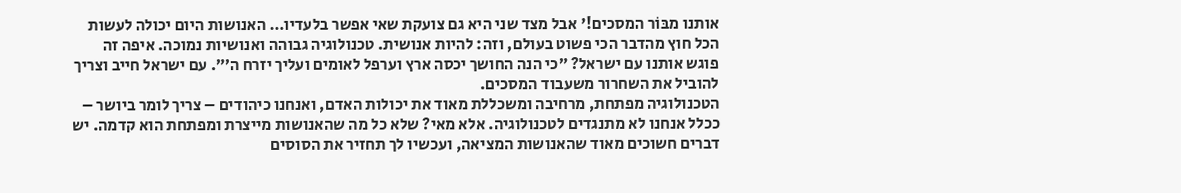אותנו מבּוֹר המסכים!' אבל מצד שני היא גם צועקת שאי אפשר בלעדיו… האנושות היום יכולה לעשות הכל חוץ מהדבר הכי פשוט בעולם, וזה: להיות אנושית. טכנולוגיה גבוהה ואנושיות נמוכה. איפה זה פוגש אותנו עם ישראל? ״כי הנה החושך יכסה ארץ וערפל לאומים ועליך יזרח ה׳״. עם ישראל חייב וצריך להוביל את השחרור משעבוד המסכים.
הטכנולוגיה מפתחת, מרחיבה ומשכללת מאוד את יכולות האדם, ואנחנו כיהודים – צריך לומר ביושר – ככלל אנחנו לא מתנגדים לטכנולוגיה. אלא מאי? שלא כל מה שהאנושות מייצרת ומפתחת הוא קדמה. יש דברים חשוכים מאוד שהאנושות המציאה, ועכשיו לך תחזיר את הסוסים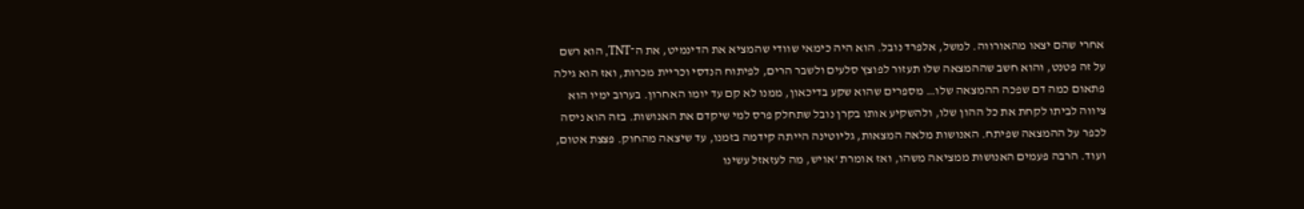אחרי שהם יצאו מהאורווה. למשל, אלפרד נובל. הוא היה כימאי שוודי שהמציא את הדינמיט, את ה־TNT, הוא רשם על זה פטנט, והוא חשב שההמצאה שלו תעזור לפוצץ סלעים ולשבר הרים, לפיתוח הנדסי וכריית מכרות, ואז הוא גילה פתאום כמה דם שפכה ההמצאה שלו… מספרים שהוא שקע בדיכאון, ממנו לא קם עד יומו האחרון. בערוב ימיו הוא ציווה לביתו לקחת את כל ההון שלו, ולהשקיע אותו בקרן נובל שתחלק פרס למי שיקדם את האנושות. בזה הוא ניסה לכפר על ההמצאה שפיתח. האנושות מלאה המצאות, גליוטינה הייתה קידמה בזמנו, עד שיצאה מהחוק. פצצת אטום, ועוד. הרבה פעמים האנושות ממציאה משהו, ואז אומרת 'אויש, מה לעזאזל עשינו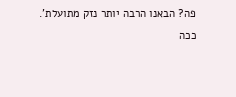פה? הבאנו הרבה יותר נזק מתועלת'.
ככה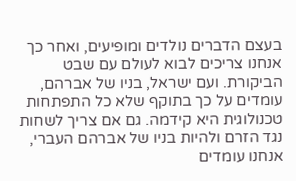בעצם הדברים נולדים ומופיעים, ואחר כך אנחנו צריכים לבוא לעולם עם שבט הביקורת. ועם ישראל, בניו של אברהם, עומדים על כך בתוקף שלא כל התפתחות טכנולוגית היא קידמה. גם אם צריך לשחות נגד הזרם ולהיות בניו של אברהם העברי, אנחנו עומדים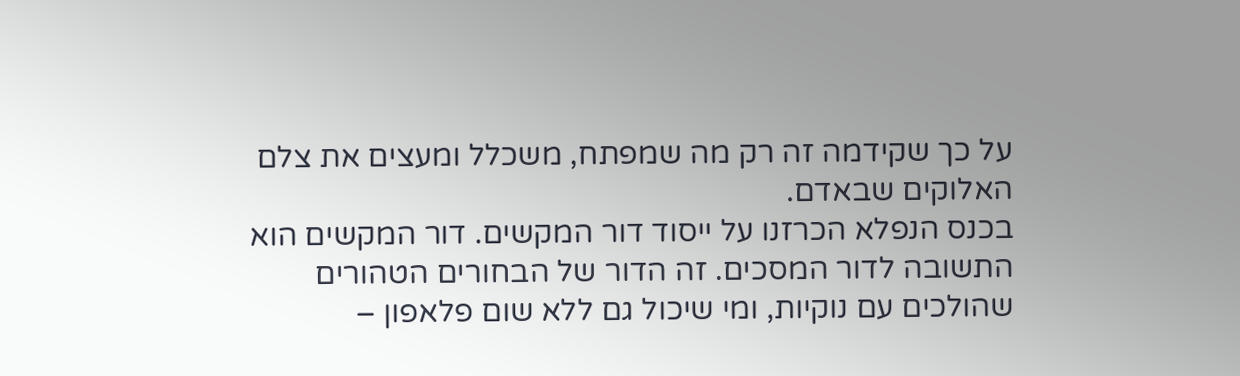על כך שקידמה זה רק מה שמפתח, משכלל ומעצים את צלם האלוקים שבאדם.
בכנס הנפלא הכרזנו על ייסוד דור המקשים. דור המקשים הוא התשובה לדור המסכים. זה הדור של הבחורים הטהורים שהולכים עם נוקיות, ומי שיכול גם ללא שום פלאפון –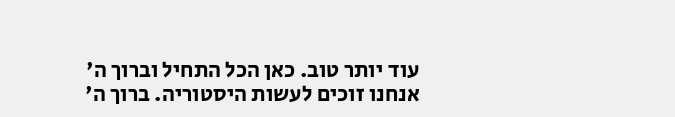עוד יותר טוב. כאן הכל התחיל וברוך ה' אנחנו זוכים לעשות היסטוריה. ברוך ה'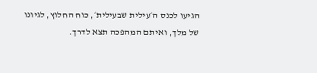הגיעו לכנס ה׳עילית שבעילית׳, כוח החלוץ, לגיונו של מלך, ואיתם המהפכה תצא לדרך.